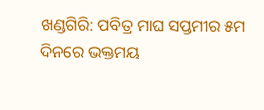ଖଣ୍ଡଗିରି: ପବିତ୍ର ମାଘ ସପ୍ତମୀର ୫ମ ଦିନରେ ଭକ୍ତମୟ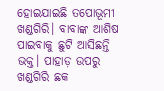ହୋଇଯାଇଛି ତପୋଭୂମୀ ଖଣ୍ଡଗିରି। ବାବାଙ୍କ ଆଶିଷ ପାଇବାକୁ ଛୁଟି ଆସିଛନ୍ତି ଭକ୍ତ। ପାହାଡ଼ ଉପରୁ ଖଣ୍ଡଗିରି ଛକ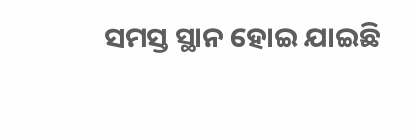ସମସ୍ତ ସ୍ଥାନ ହୋଇ ଯାଇଛି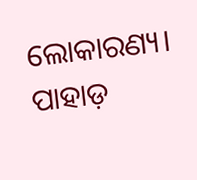ଲୋକାରଣ୍ୟ। ପାହାଡ଼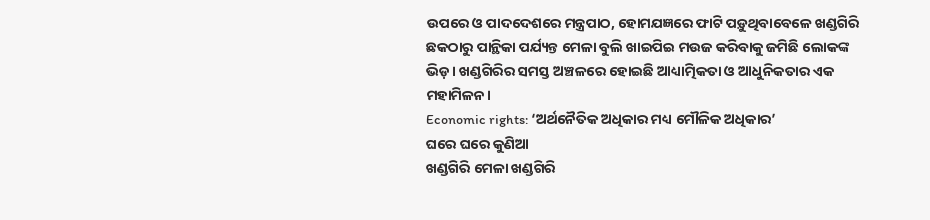ଉପରେ ଓ ପାଦଦେଶରେ ମନ୍ତ୍ରପାଠ, ହୋମଯଜ୍ଞରେ ଫାଟି ପଡ଼ୁଥିବାବେଳେ ଖଣ୍ଡଗିରି ଛକଠାରୁ ପାନ୍ଥିକା ପର୍ଯ୍ୟନ୍ତ ମେଳା ବୁଲି ଖାଇପିଇ ମଉଜ କରିବାକୁ ଜମିଛି ଲୋକଙ୍କ ଭିଡ଼। ଖଣ୍ଡଗିରିର ସମସ୍ତ ଅଞ୍ଚଳରେ ହୋଇଛି ଆଧ୍ୟାତ୍ମିକତା ଓ ଆଧୁନିକତାର ଏକ ମହାମିଳନ।
Economic rights: ‘ଅର୍ଥନୈତିକ ଅଧିକାର ମଧ୍ୟ ମୌଳିକ ଅଧିକାର’
ଘରେ ଘରେ କୁଣିଆ
ଖଣ୍ଡଗିରି ମେଳା ଖଣ୍ଡଗିରି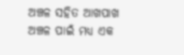ଅଞ୍ଚଳ ସହିତ ଆଖପାଖ ଅଞ୍ଚଳ ପାଇଁ ମଧ୍ୟ ଏକ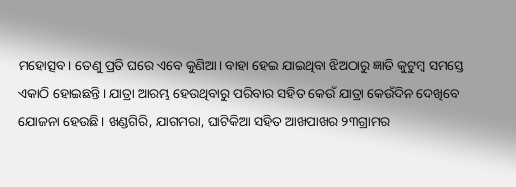ମହୋତ୍ସବ। ତେଣୁ ପ୍ରତି ଘରେ ଏବେ କୁଣିଆ। ବାହା ହେଇ ଯାଇଥିବା ଝିଅଠାରୁ ଜ୍ଞାତି କୁଟୁମ୍ବ ସମସ୍ତେ ଏକାଠି ହୋଇଛନ୍ତି। ଯାତ୍ରା ଆରମ୍ଭ ହେଉଥିବାରୁ ପରିବାର ସହିତ କେଉଁ ଯାତ୍ରା କେଉଁଦିନ ଦେଖିବେ ଯୋଜନା ହେଉଛି। ଖଣ୍ଡଗିରି, ଯାଗମରା, ଘାଟିକିଆ ସହିତ ଆଖପାଖର ୨୩ଗ୍ରାମର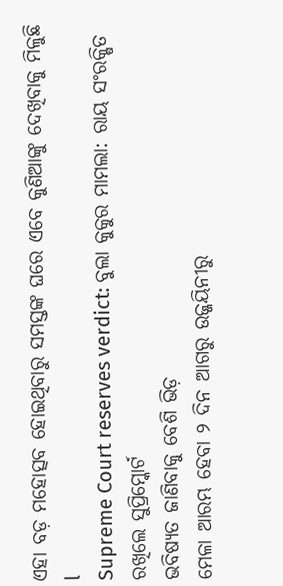ଏହା ବଡ଼ ମହୋତ୍ସବ ହୋଇଥିବାରୁ ସମସ୍ତଙ୍କ ଘରେ ଏବେ କୁଣିଆଙ୍କୁ ଦେଖିବାକୁ ମିଳୁଛି l
Supreme Court reserves verdict: ବୁଲା କୁକୁର ମାମଲା: ରାୟ ସଂରକ୍ଷିତ ରଖିଲେ ସୁପ୍ରିମ୍କୋର୍ଟ
ଭବିଷ୍ୟତ ଜାଣିବାକୁ ବେଶି ଭିଡ଼
ମେଳା ଆରମ୍ଭ ହେବା ୨ ଦିନ ଆଗରୁ ଉଜ୍ଜୟିନୀରୁ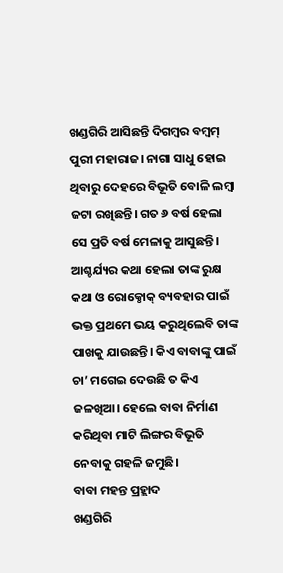ଖଣ୍ଡଗିରି ଆସିଛନ୍ତି ଦିଗମ୍ବର ବମ୍ବମ୍ ପୁରୀ ମହାରାଜ। ନାଗା ସାଧୁ ହୋଇ ଥିବାରୁ ଦେହରେ ବିଭୂତି ବୋଳି ଲମ୍ବା ଜଟା ରଖିଛନ୍ତି। ଗତ ୬ ବର୍ଷ ହେଲା ସେ ପ୍ରତି ବର୍ଷ ମେଳାକୁ ଆସୁଛନ୍ତି। ଆଶ୍ଚର୍ଯ୍ୟର କଥା ହେଲା ତାଙ୍କ ରୁକ୍ଷ କଥା ଓ ରୋକ୍ଠୋକ୍ ବ୍ୟବହାର ପାଇଁ ଭକ୍ତ ପ୍ରଥମେ ଭୟ କରୁଥିଲେବି ତାଙ୍କ ପାଖକୁ ଯାଉଛନ୍ତି। କିଏ ବାବାଙ୍କୁ ପାଇଁ ଚା’ ମଗେଇ ଦେଉଛି ତ କିଏ ଜଳଖିଆ। ହେଲେ ବାବା ନିର୍ମାଣ କରିଥିବା ମାଟି ଲିଙ୍ଗର ବିଭୂତି ନେବାକୁ ଗହଳି ଜମୁଛି।
ବାବା ମହନ୍ତ ପ୍ରହ୍ଲାଦ
ଖଣ୍ଡଗିରି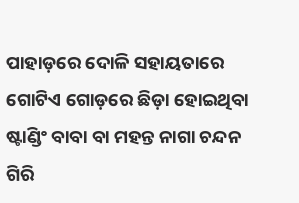ପାହାଡ଼ରେ ଦୋଳି ସହାୟତାରେ ଗୋଟିଏ ଗୋଡ଼ରେ ଛିଡ଼ା ହୋଇଥିବା ଷ୍ଟାଣ୍ଡିଂ ବାବା ବା ମହନ୍ତ ନାଗା ଚନ୍ଦନ ଗିରି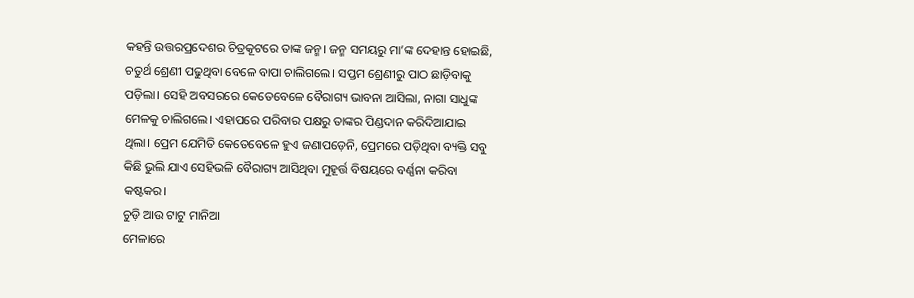କହନ୍ତି ଉତ୍ତରପ୍ରଦେଶର ଚିତ୍ରକୂଟରେ ତାଙ୍କ ଜନ୍ମ। ଜନ୍ମ ସମୟରୁ ମା’ଙ୍କ ଦେହାନ୍ତ ହୋଇଛି, ଚତୁର୍ଥ ଶ୍ରେଣୀ ପଢୁଥିବା ବେଳେ ବାପା ଚାଲିଗଲେ। ସପ୍ତମ ଶ୍ରେଣୀରୁ ପାଠ ଛାଡ଼ିବାକୁ ପଡ଼ିଲା। ସେହି ଅବସରରେ କେତେବେଳେ ବୈରାଗ୍ୟ ଭାବନା ଆସିଲା, ନାଗା ସାଧୁଙ୍କ ମେଳକୁ ଚାଲିଗଲେ। ଏହାପରେ ପରିବାର ପକ୍ଷରୁ ତାଙ୍କର ପିଣ୍ଡଦାନ କରିଦିଆଯାଇ ଥିଲା। ପ୍ରେମ ଯେମିତି କେତେବେଳେ ହୁଏ ଜଣାପଡ଼େନି, ପ୍ରେମରେ ପଡ଼ିଥିବା ବ୍ୟକ୍ତି ସବୁ କିଛି ଭୁଲି ଯାଏ ସେହିଭଳି ବୈରାଗ୍ୟ ଆସିଥିବା ମୁହୂର୍ତ୍ତ ବିଷୟରେ ବର୍ଣ୍ଣନା କରିବା କଷ୍ଟକର।
ଚୁଡ଼ି ଆଉ ଟାଟୁ ମାନିଆ
ମେଳାରେ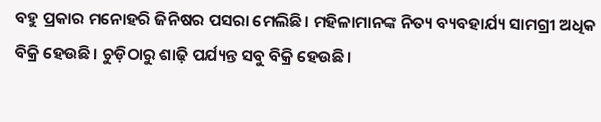ବହୁ ପ୍ରକାର ମନୋହରି ଜିନିଷର ପସରା ମେଲିଛି। ମହିଳାମାନଙ୍କ ନିତ୍ୟ ବ୍ୟବହାର୍ଯ୍ୟ ସାମଗ୍ରୀ ଅଧିକ ବିକ୍ରି ହେଉଛି। ଚୁଡ଼ିଠାରୁ ଶାଢ଼ି ପର୍ଯ୍ୟନ୍ତ ସବୁ ବିକ୍ରି ହେଉଛି।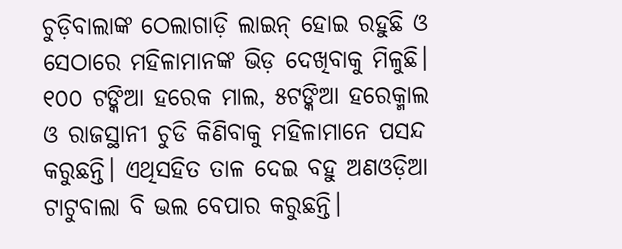ଚୁଡ଼ିବାଲାଙ୍କ ଠେଲାଗାଡ଼ି ଲାଇନ୍ ହୋଇ ରହୁଛି ଓ ସେଠାରେ ମହିଳାମାନଙ୍କ ଭିଡ଼ ଦେଖିବାକୁ ମିଳୁଛି। ୧୦୦ ଟଙ୍କିଆ ହରେକ ମାଲ, ୫ଟଙ୍କିଆ ହରେକ୍ମାଲ ଓ ରାଜସ୍ଥାନୀ ଚୁଡି କିଣିବାକୁ ମହିଳାମାନେ ପସନ୍ଦ କରୁଛନ୍ତି। ଏଥିସହିତ ତାଳ ଦେଇ ବହୁ ଅଣଓଡ଼ିଆ ଟାଟୁବାଲା ବି ଭଲ ବେପାର କରୁଛନ୍ତି।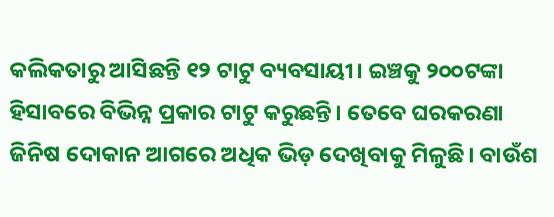କଲିକତାରୁ ଆସିଛନ୍ତି ୧୨ ଟାଟୁ ବ୍ୟବସାୟୀ। ଇଞ୍ଚକୁ ୨୦୦ଟଙ୍କା ହିସାବରେ ବିଭିନ୍ନ ପ୍ରକାର ଟାଟୁ କରୁଛନ୍ତି। ତେବେ ଘରକରଣା ଜିନିଷ ଦୋକାନ ଆଗରେ ଅଧିକ ଭିଡ଼ ଦେଖିବାକୁ ମିଳୁଛି। ବାଉଁଶ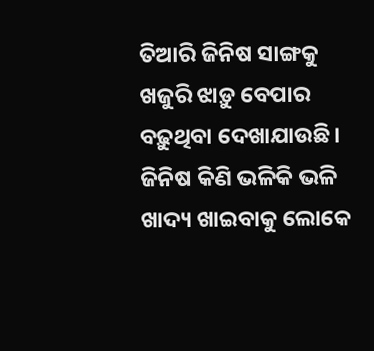ତିଆରି ଜିନିଷ ସାଙ୍ଗକୁ ଖଜୁରି ଝାଡ଼ୁ ବେପାର ବଢ଼ୁଥିବା ଦେଖାଯାଉଛି। ଜିନିଷ କିଣି ଭଳିକି ଭଳି ଖାଦ୍ୟ ଖାଇବାକୁ ଲୋକେ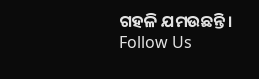ଗହଳି ଯମଉଛନ୍ତି।
Follow Us